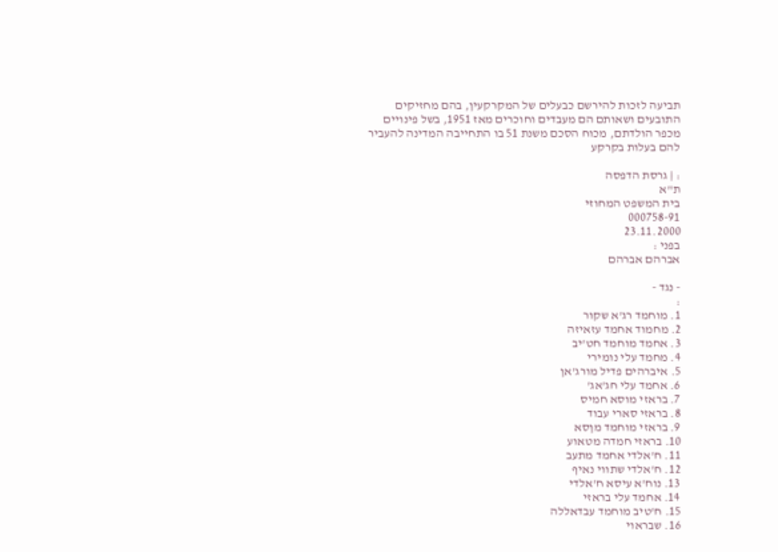תביעה לזכות להירשם כבעלים של המקרקעין, בהם מחזיקים התובעים ושאותם הם מעבדים וחוכרים מאז 1951, בשל פינויים מכפר הולדתם, מכוח הסכם משנת 51 בו התחייבה המדינה להעביר להם בעלות בקרקע

: | גרסת הדפסה
ת"א
בית המשפט המחוזי
000758-91
23.11.2000
בפני :
אברהם אברהם

- נגד -
:
1. מוחמד רג'א שקור
2. מחמוד אחמד עזאיזה
3. אחמד מוחמד חט'יב
4. מחמד עלי נומירי
5. איברהים פדיל מורג'אן
6. אחמד עלי חג'אג'
7. בראזי מוסא חמיס
8. בראזי סארי עבוד
9. בראזי מוחמד מןסא
10. בראזי חמדה מטאוע
11. ח'אלדי אחמד מתעב
12. ח'אלדי שתווי נאיף
13. נוח'א עיסא ח'אלדי
14. אחמד עלי בראזי
15. ח'טיב מוחמד עבדאללה
16. שבראוי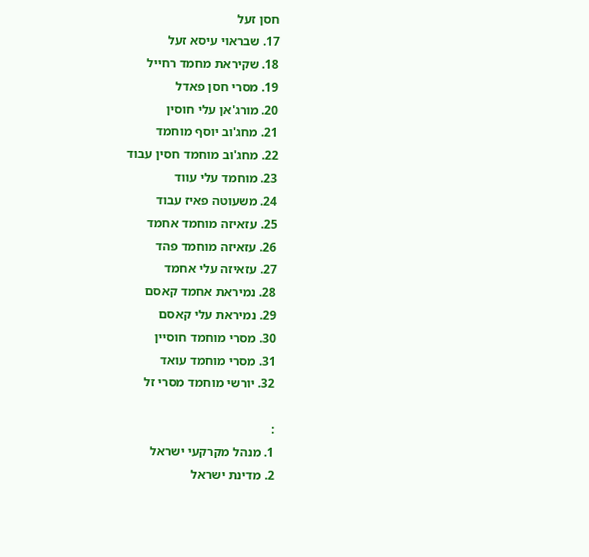חסן זעל
17. שבראוי עיסא זעל
18. שקיראת מחמד רחייל
19. מסרי חסן פאדל
20. מורג'אן עלי חוסין
21. מחג'וב יוסף מוחמד
22. מחג'וב מוחמד חסין עבוד
23. מוחמד עלי עווד
24. משעוטה פאיז עבוד
25. עזאיזה מוחמד אחמד
26. עזאיזה מוחמד פהד
27. עזאיזה עלי אחמד
28. נמיראת אחמד קאסם
29. נמיראת עלי קאסם
30. מסרי מוחמד חוסיין
31. מסרי מוחמד עואד
32. יורשי מוחמד מסרי זל

:
1. מנהל מקרקעי ישראל
2. מדינת ישראל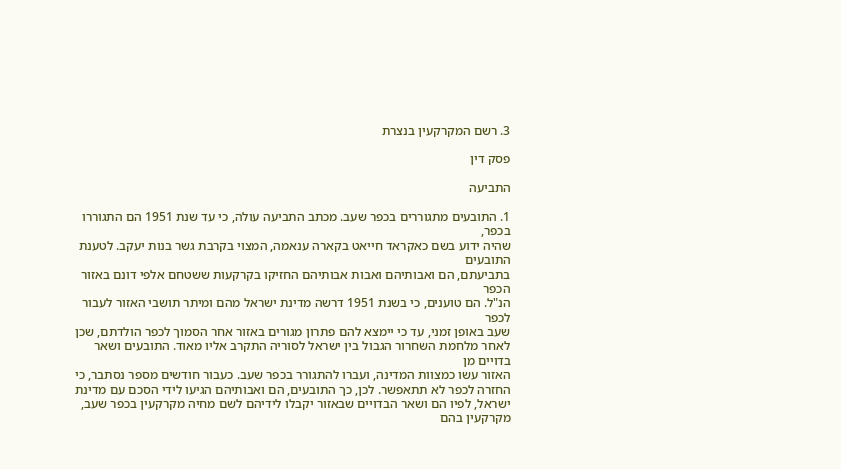3. רשם המקרקעין בנצרת

פסק דין

התביעה

1. התובעים מתגוררים בכפר שעב. מכתב התביעה עולה, כי עד שנת 1951 הם התגוררו בכפר,
שהיה ידוע בשם כאקראד חייאט בקארה ענאמה, המצוי בקרבת גשר בנות יעקב. לטענת התובעים
בתביעתם, הם ואבותיהם ואבות אבותיהם החזיקו בקרקעות ששטחם אלפי דונם באזור הכפר
הנ"ל. הם טוענים, כי בשנת 1951 דרשה מדינת ישראל מהם ומיתר תושבי האזור לעבור לכפר
שעב באופן זמני, עד כי יימצא להם פתרון מגורים באזור אחר הסמוך לכפר הולדתם, שכן
לאחר מלחמת השחרור הגבול בין ישראל לסוריה התקרב אליו מאוד. התובעים ושאר בדויים מן
האזור עשו כמצוות המדינה, ועברו להתגורר בכפר שעב. כעבור חודשים מספר נסתבר, כי
החזרה לכפר לא תתאפשר. לכן, כך התובעים, הם ואבותיהם הגיעו לידי הסכם עם מדינת
ישראל, לפיו הם ושאר הבדויים שבאזור יקבלו לידיהם לשם מחיה מקרקעין בכפר שעב,
מקרקעין בהם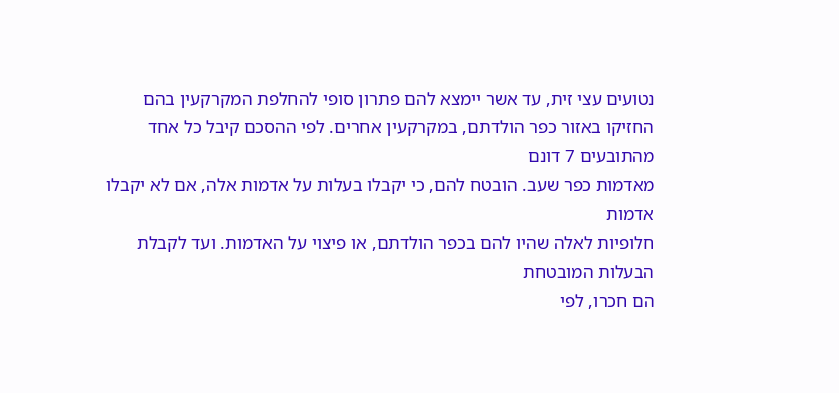נטועים עצי זית, עד אשר יימצא להם פתרון סופי להחלפת המקרקעין בהם
החזיקו באזור כפר הולדתם, במקרקעין אחרים. לפי ההסכם קיבל כל אחד מהתובעים 7 דונם
מאדמות כפר שעב. הובטח להם, כי יקבלו בעלות על אדמות אלה, אם לא יקבלו אדמות
חלופיות לאלה שהיו להם בכפר הולדתם, או פיצוי על האדמות. ועד לקבלת הבעלות המובטחת
הם חכרו, לפי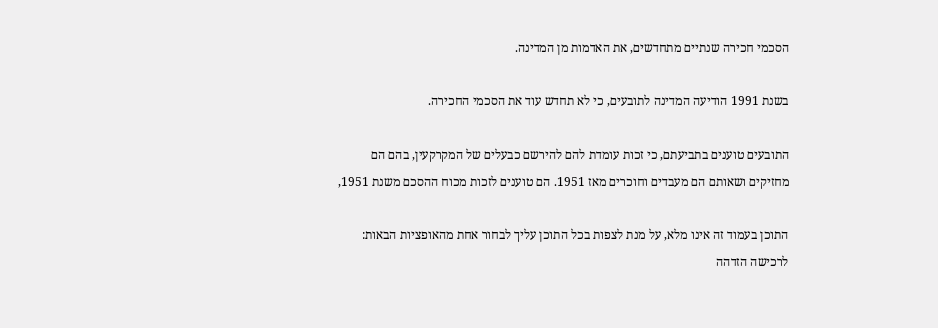הסכמי חכירה שנתיים מתחדשים, את האדמות מן המדינה.

בשנת 1991 הודיעה המדינה לתובעים, כי לא תחדש עוד את הסכמי החכירה.

התובעים טוענים בתביעתם, כי זכות עומדת להם להירשם כבעלים של המקרקעין, בהם הם
מחזיקים ושאותם הם מעבדים וחוכרים מאז 1951. הם טוענים לזכות מכוח ההסכם משנת 1951,

התוכן בעמוד זה אינו מלא, על מנת לצפות בכל התוכן עליך לבחור אחת מהאופציות הבאות:
לרכישה הזדהה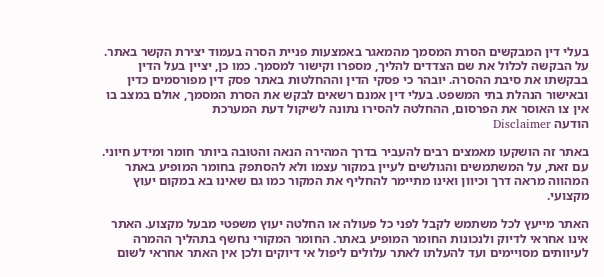בעלי דין המבקשים הסרת המסמך מהמאגר באמצעות פניית הסרה בעמוד יצירת הקשר באתר. על הבקשה לכלול את שם הצדדים להליך, מספרו וקישור למסמך. כמו כן, יציין בעל הדין בבקשתו את סיבת ההסרה. יובהר כי פסקי הדין וההחלטות באתר פסק דין מפורסמים כדין ובאישור הנהלת בתי המשפט. בעלי דין אמנם רשאים לבקש את הסרת המסמך, אולם במצב בו אין צו האוסר את הפרסום, ההחלטה להסירו נתונה לשיקול דעת המערכת
הודעה Disclaimer

באתר זה הושקעו מאמצים רבים להעביר בדרך המהירה הנאה והטובה ביותר חומר ומידע חיוני. עם זאת, על המשתמשים והגולשים לעיין במקור עצמו ולא להסתפק בחומר המופיע באתר המהווה מראה דרך וכיוון ואינו מתיימר להחליף את המקור כמו גם שאינו בא במקום יעוץ מקצועי.

האתר מייעץ לכל משתמש לקבל לפני כל פעולה או החלטה יעוץ משפטי מבעל מקצוע. האתר אינו אחראי לדיוק ולנכונות החומר המופיע באתר. החומר המקורי נחשף בתהליך ההמרה לעיוותים מסויימים ועד להעלתו לאתר עלולים ליפול אי דיוקים ולכן אין האתר אחראי לשום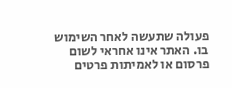פעולה שתעשה לאחר השימוש בו. האתר אינו אחראי לשום פרסום או לאמיתות פרטים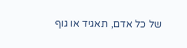של כל אדם, תאגיד או גוף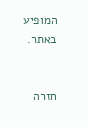המופיע באתר.


חזרה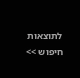לתוצאות חיפוש >>